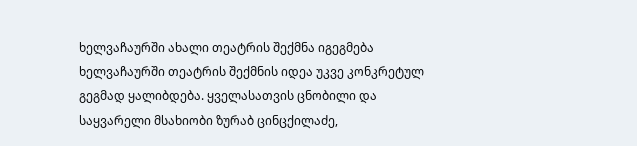ხელვაჩაურში ახალი თეატრის შექმნა იგეგმება
ხელვაჩაურში თეატრის შექმნის იდეა უკვე კონკრეტულ გეგმად ყალიბდება. ყველასათვის ცნობილი და საყვარელი მსახიობი ზურაბ ცინცქილაძე,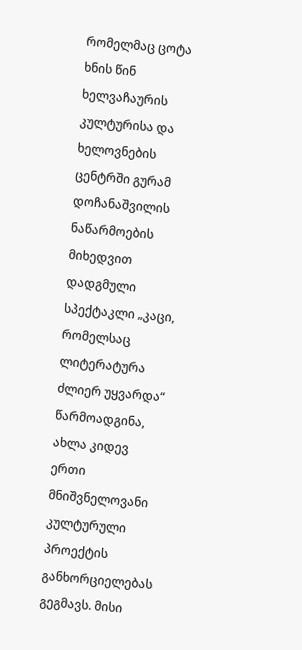რომელმაც ცოტა ხნის წინ ხელვაჩაურის კულტურისა და ხელოვნების ცენტრში გურამ დოჩანაშვილის ნაწარმოების მიხედვით დადგმული სპექტაკლი „კაცი, რომელსაც ლიტერატურა ძლიერ უყვარდა“ წარმოადგინა, ახლა კიდევ ერთი მნიშვნელოვანი კულტურული პროექტის განხორციელებას გეგმავს. მისი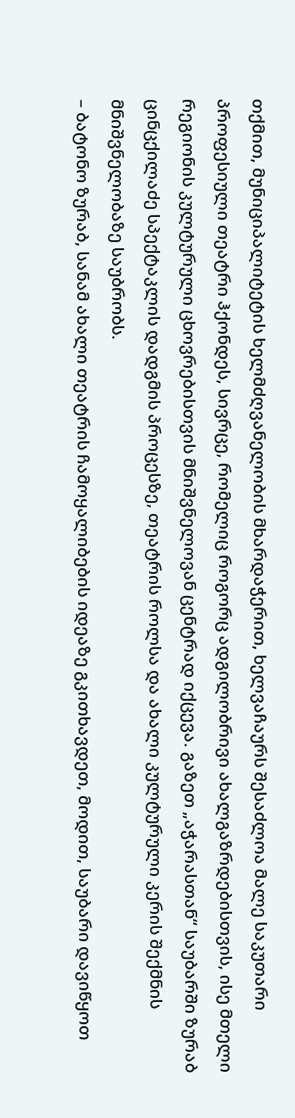თქმით, მუნიციპალიტეტის ხელმძღვანელობის მხარდაჭერით, ხელვაჩაურს შესაძლოა მალე საკუთარი პროფესიული თეატრი ჰქონდეს, სივრცე, რომელიც როგორც ადგილობრივი ახალგაზრდებისთვის, ისე მთელი რეგიონის კულტურული ცხოვრებისთვის მნიშვნელოვან ცენტრად იქცევა. გაზეთ „აჭარასთან“ საუბარში ზურაბ ცინცქილაძე სპექტაკლის დადგმის პროცესზე, თეატრის როლსა და ახალი კულტურული კერის შექმნის მნიშვნელობაზე საუბრობს.
– ბატონო ზურაბ, სანამ ახალი თეატრის ჩამოყალიბების იდეაზე გკითხავდეთ, მოდით, საუბარი დავიწყოთ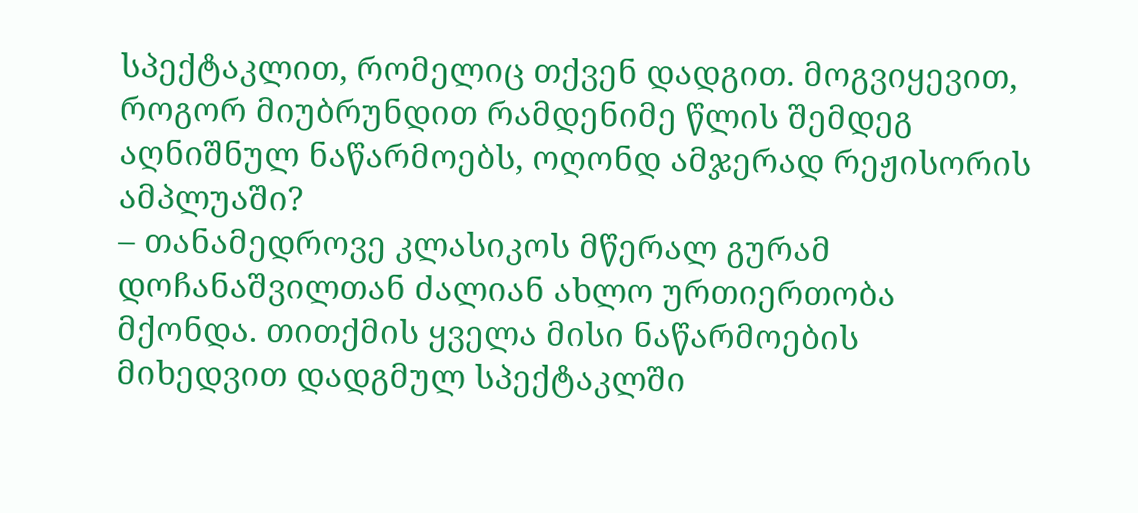სპექტაკლით, რომელიც თქვენ დადგით. მოგვიყევით, როგორ მიუბრუნდით რამდენიმე წლის შემდეგ აღნიშნულ ნაწარმოებს, ოღონდ ამჯერად რეჟისორის ამპლუაში?
– თანამედროვე კლასიკოს მწერალ გურამ დოჩანაშვილთან ძალიან ახლო ურთიერთობა მქონდა. თითქმის ყველა მისი ნაწარმოების მიხედვით დადგმულ სპექტაკლში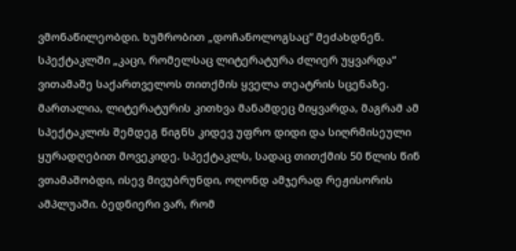ვმონაწილეობდი. ხუმრობით „დოჩანოლოგსაც“ მეძახდნენ. სპექტაკლში „კაცი, რომელსაც ლიტერატურა ძლიერ უყვარდა“ ვითამაშე საქართველოს თითქმის ყველა თეატრის სცენაზე. მართალია, ლიტერატურის კითხვა მანამდეც მიყვარდა, მაგრამ ამ სპექტაკლის შემდეგ წიგნს კიდევ უფრო დიდი და სიღრმისეული ყურადღებით მოვეკიდე. სპექტაკლს, სადაც თითქმის 50 წლის წინ ვთამაშობდი, ისევ მივუბრუნდი, ოღონდ ამჯერად რეჟისორის ამპლუაში. ბედნიერი ვარ, რომ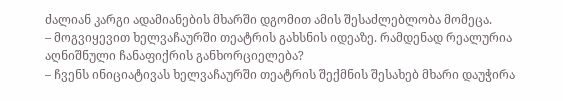ძალიან კარგი ადამიანების მხარში დგომით ამის შესაძლებლობა მომეცა.
– მოგვიყევით ხელვაჩაურში თეატრის გახსნის იდეაზე. რამდენად რეალურია აღნიშნული ჩანაფიქრის განხორციელება?
– ჩვენს ინიციატივას ხელვაჩაურში თეატრის შექმნის შესახებ მხარი დაუჭირა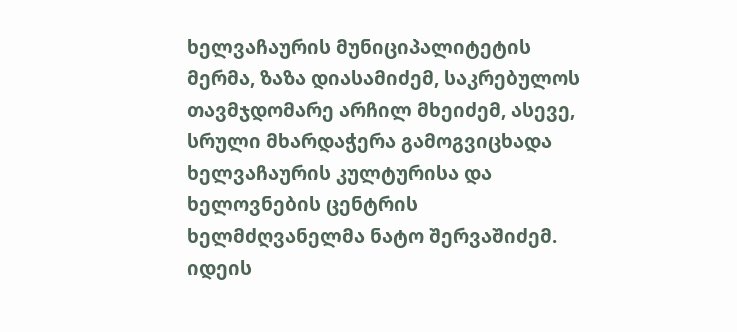ხელვაჩაურის მუნიციპალიტეტის მერმა, ზაზა დიასამიძემ, საკრებულოს თავმჯდომარე არჩილ მხეიძემ, ასევე, სრული მხარდაჭერა გამოგვიცხადა ხელვაჩაურის კულტურისა და ხელოვნების ცენტრის ხელმძღვანელმა ნატო შერვაშიძემ. იდეის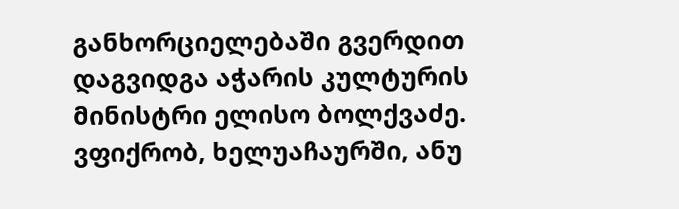განხორციელებაში გვერდით დაგვიდგა აჭარის კულტურის მინისტრი ელისო ბოლქვაძე. ვფიქრობ, ხელუაჩაურში, ანუ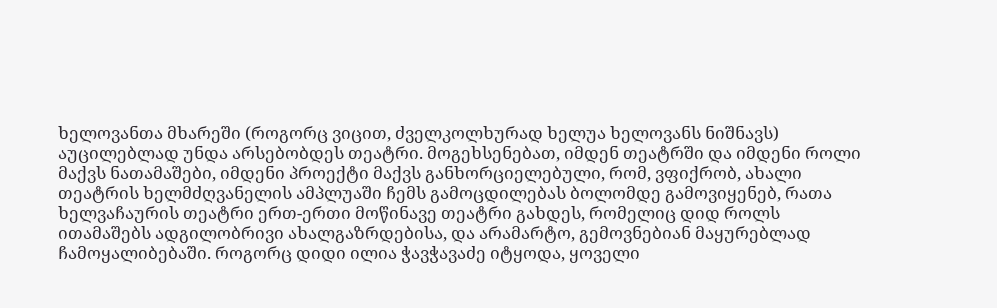ხელოვანთა მხარეში (როგორც ვიცით, ძველკოლხურად ხელუა ხელოვანს ნიშნავს) აუცილებლად უნდა არსებობდეს თეატრი. მოგეხსენებათ, იმდენ თეატრში და იმდენი როლი მაქვს ნათამაშები, იმდენი პროექტი მაქვს განხორციელებული, რომ, ვფიქრობ, ახალი თეატრის ხელმძღვანელის ამპლუაში ჩემს გამოცდილებას ბოლომდე გამოვიყენებ, რათა ხელვაჩაურის თეატრი ერთ-ერთი მოწინავე თეატრი გახდეს, რომელიც დიდ როლს ითამაშებს ადგილობრივი ახალგაზრდებისა, და არამარტო, გემოვნებიან მაყურებლად ჩამოყალიბებაში. როგორც დიდი ილია ჭავჭავაძე იტყოდა, ყოველი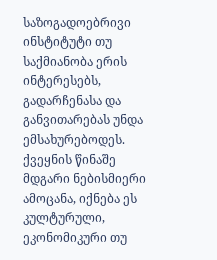საზოგადოებრივი ინსტიტუტი თუ საქმიანობა ერის ინტერესებს, გადარჩენასა და განვითარებას უნდა ემსახურებოდეს. ქვეყნის წინაშე მდგარი ნებისმიერი ამოცანა, იქნება ეს კულტურული, ეკონომიკური თუ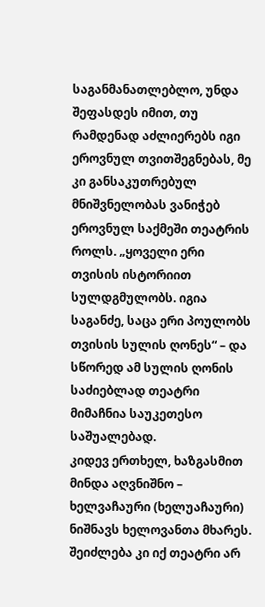საგანმანათლებლო, უნდა შეფასდეს იმით, თუ რამდენად აძლიერებს იგი ეროვნულ თვითშეგნებას, მე კი განსაკუთრებულ მნიშვნელობას ვანიჭებ ეროვნულ საქმეში თეატრის როლს. „ყოველი ერი თვისის ისტორიით სულდგმულობს. იგია საგანძე, საცა ერი პოულობს თვისის სულის ღონეს“ – და სწორედ ამ სულის ღონის საძიებლად თეატრი მიმაჩნია საუკეთესო საშუალებად.
კიდევ ერთხელ, ხაზგასმით მინდა აღვნიშნო – ხელვაჩაური (ხელუაჩაური) ნიშნავს ხელოვანთა მხარეს. შეიძლება კი იქ თეატრი არ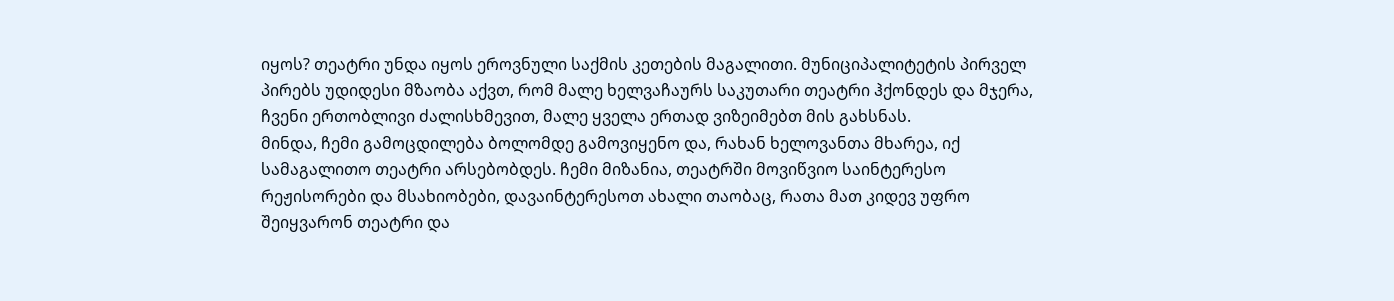იყოს? თეატრი უნდა იყოს ეროვნული საქმის კეთების მაგალითი. მუნიციპალიტეტის პირველ პირებს უდიდესი მზაობა აქვთ, რომ მალე ხელვაჩაურს საკუთარი თეატრი ჰქონდეს და მჯერა, ჩვენი ერთობლივი ძალისხმევით, მალე ყველა ერთად ვიზეიმებთ მის გახსნას.
მინდა, ჩემი გამოცდილება ბოლომდე გამოვიყენო და, რახან ხელოვანთა მხარეა, იქ სამაგალითო თეატრი არსებობდეს. ჩემი მიზანია, თეატრში მოვიწვიო საინტერესო რეჟისორები და მსახიობები, დავაინტერესოთ ახალი თაობაც, რათა მათ კიდევ უფრო შეიყვარონ თეატრი და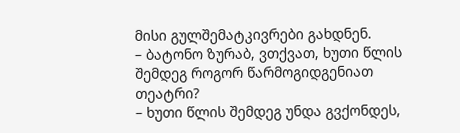მისი გულშემატკივრები გახდნენ.
– ბატონო ზურაბ, ვთქვათ, ხუთი წლის შემდეგ როგორ წარმოგიდგენიათ თეატრი?
– ხუთი წლის შემდეგ უნდა გვქონდეს,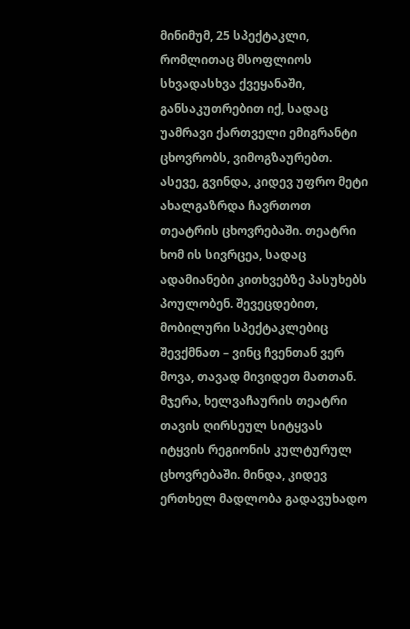მინიმუმ, 25 სპექტაკლი, რომლითაც მსოფლიოს სხვადასხვა ქვეყანაში, განსაკუთრებით იქ, სადაც უამრავი ქართველი ემიგრანტი ცხოვრობს, ვიმოგზაურებთ. ასევე, გვინდა, კიდევ უფრო მეტი ახალგაზრდა ჩავრთოთ თეატრის ცხოვრებაში. თეატრი ხომ ის სივრცეა, სადაც ადამიანები კითხვებზე პასუხებს პოულობენ. შევეცდებით, მობილური სპექტაკლებიც შევქმნათ – ვინც ჩვენთან ვერ მოვა, თავად მივიდეთ მათთან. მჯერა, ხელვაჩაურის თეატრი თავის ღირსეულ სიტყვას იტყვის რეგიონის კულტურულ ცხოვრებაში. მინდა, კიდევ ერთხელ მადლობა გადავუხადო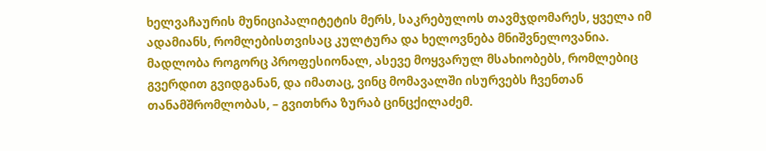ხელვაჩაურის მუნიციპალიტეტის მერს, საკრებულოს თავმჯდომარეს, ყველა იმ ადამიანს, რომლებისთვისაც კულტურა და ხელოვნება მნიშვნელოვანია. მადლობა როგორც პროფესიონალ, ასევე მოყვარულ მსახიობებს, რომლებიც გვერდით გვიდგანან, და იმათაც, ვინც მომავალში ისურვებს ჩვენთან თანამშრომლობას, – გვითხრა ზურაბ ცინცქილაძემ.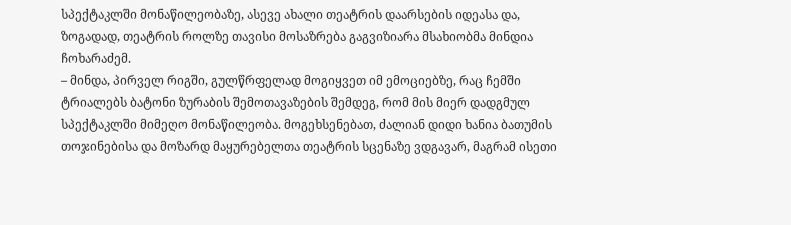სპექტაკლში მონაწილეობაზე, ასევე ახალი თეატრის დაარსების იდეასა და, ზოგადად, თეატრის როლზე თავისი მოსაზრება გაგვიზიარა მსახიობმა მინდია ჩოხარაძემ.
– მინდა, პირველ რიგში, გულწრფელად მოგიყვეთ იმ ემოციებზე, რაც ჩემში ტრიალებს ბატონი ზურაბის შემოთავაზების შემდეგ, რომ მის მიერ დადგმულ სპექტაკლში მიმეღო მონაწილეობა. მოგეხსენებათ, ძალიან დიდი ხანია ბათუმის თოჯინებისა და მოზარდ მაყურებელთა თეატრის სცენაზე ვდგავარ, მაგრამ ისეთი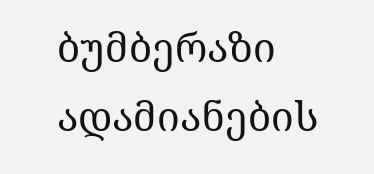ბუმბერაზი ადამიანების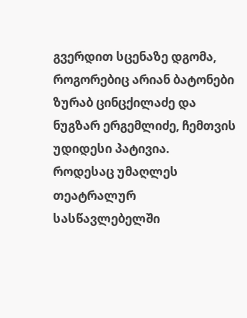გვერდით სცენაზე დგომა, როგორებიც არიან ბატონები ზურაბ ცინცქილაძე და ნუგზარ ერგემლიძე, ჩემთვის უდიდესი პატივია.
როდესაც უმაღლეს თეატრალურ სასწავლებელში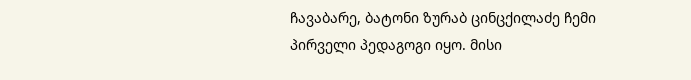ჩავაბარე, ბატონი ზურაბ ცინცქილაძე ჩემი პირველი პედაგოგი იყო. მისი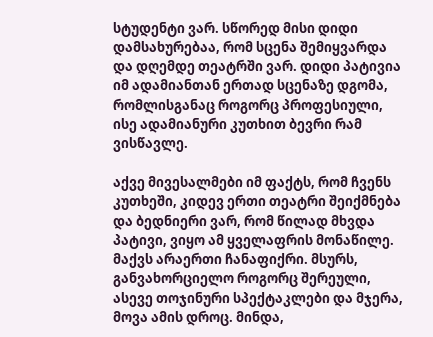სტუდენტი ვარ. სწორედ მისი დიდი დამსახურებაა, რომ სცენა შემიყვარდა და დღემდე თეატრში ვარ. დიდი პატივია იმ ადამიანთან ერთად სცენაზე დგომა, რომლისგანაც როგორც პროფესიული, ისე ადამიანური კუთხით ბევრი რამ ვისწავლე.

აქვე მივესალმები იმ ფაქტს, რომ ჩვენს კუთხეში, კიდევ ერთი თეატრი შეიქმნება და ბედნიერი ვარ, რომ წილად მხვდა პატივი, ვიყო ამ ყველაფრის მონაწილე. მაქვს არაერთი ჩანაფიქრი. მსურს, განვახორციელო როგორც შერეული, ასევე თოჯინური სპექტაკლები და მჯერა, მოვა ამის დროც. მინდა,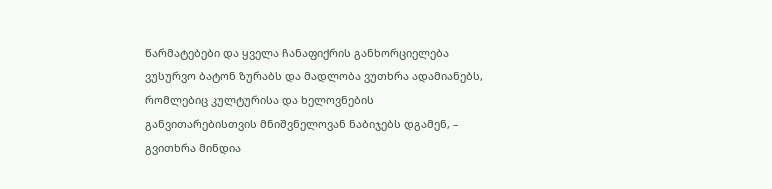წარმატებები და ყველა ჩანაფიქრის განხორციელება ვუსურვო ბატონ ზურაბს და მადლობა ვუთხრა ადამიანებს, რომლებიც კულტურისა და ხელოვნების განვითარებისთვის მნიშვნელოვან ნაბიჯებს დგამენ, – გვითხრა მინდია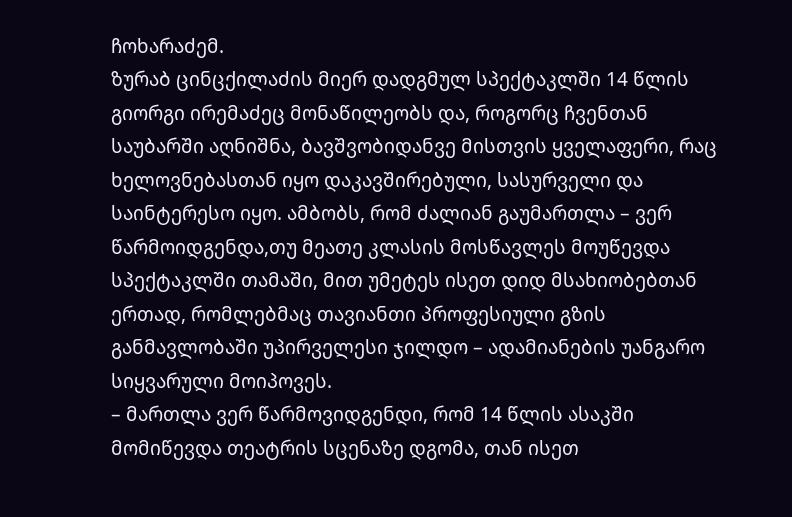ჩოხარაძემ.
ზურაბ ცინცქილაძის მიერ დადგმულ სპექტაკლში 14 წლის გიორგი ირემაძეც მონაწილეობს და, როგორც ჩვენთან საუბარში აღნიშნა, ბავშვობიდანვე მისთვის ყველაფერი, რაც ხელოვნებასთან იყო დაკავშირებული, სასურველი და საინტერესო იყო. ამბობს, რომ ძალიან გაუმართლა – ვერ წარმოიდგენდა,თუ მეათე კლასის მოსწავლეს მოუწევდა სპექტაკლში თამაში, მით უმეტეს ისეთ დიდ მსახიობებთან ერთად, რომლებმაც თავიანთი პროფესიული გზის განმავლობაში უპირველესი ჯილდო – ადამიანების უანგარო სიყვარული მოიპოვეს.
– მართლა ვერ წარმოვიდგენდი, რომ 14 წლის ასაკში მომიწევდა თეატრის სცენაზე დგომა, თან ისეთ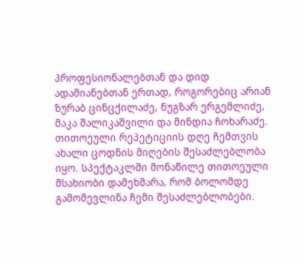პროფესიონალებთან და დიდ ადამიანებთან ერთად, როგორებიც არიან ზურაბ ცინცქილაძე, ნუგზარ ერგემლიძე, მაკა შალიკაშვილი და მინდია ჩოხარაძე. თითოეული რეპეტიციის დღე ჩემთვის ახალი ცოდნის მიღების შესაძლებლობა იყო. სპექტაკლში მონაწილე თითოეული მსახიობი დამეხმარა, რომ ბოლომდე გამომევლინა ჩემი შესაძლებლობები.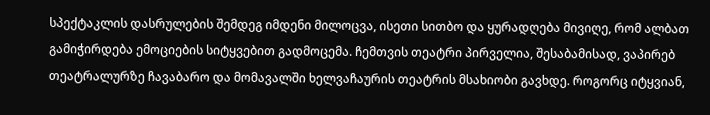სპექტაკლის დასრულების შემდეგ იმდენი მილოცვა, ისეთი სითბო და ყურადღება მივიღე, რომ ალბათ გამიჭირდება ემოციების სიტყვებით გადმოცემა. ჩემთვის თეატრი პირველია, შესაბამისად, ვაპირებ თეატრალურზე ჩავაბარო და მომავალში ხელვაჩაურის თეატრის მსახიობი გავხდე. როგორც იტყვიან,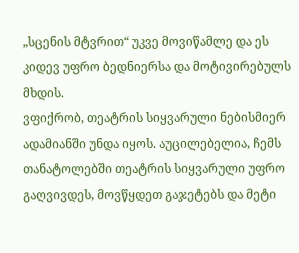„სცენის მტვრით“ უკვე მოვიწამლე და ეს კიდევ უფრო ბედნიერსა და მოტივირებულს მხდის.
ვფიქრობ, თეატრის სიყვარული ნებისმიერ ადამიანში უნდა იყოს. აუცილებელია, ჩემს თანატოლებში თეატრის სიყვარული უფრო გაღვივდეს, მოვწყდეთ გაჯეტებს და მეტი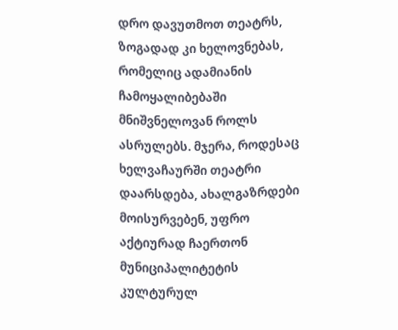დრო დავუთმოთ თეატრს, ზოგადად კი ხელოვნებას, რომელიც ადამიანის ჩამოყალიბებაში მნიშვნელოვან როლს ასრულებს. მჯერა, როდესაც ხელვაჩაურში თეატრი დაარსდება, ახალგაზრდები მოისურვებენ, უფრო აქტიურად ჩაერთონ მუნიციპალიტეტის კულტურულ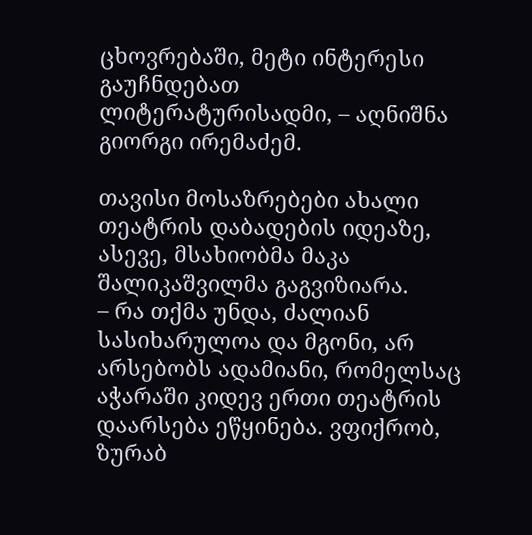ცხოვრებაში, მეტი ინტერესი გაუჩნდებათ ლიტერატურისადმი, – აღნიშნა გიორგი ირემაძემ.

თავისი მოსაზრებები ახალი თეატრის დაბადების იდეაზე, ასევე, მსახიობმა მაკა შალიკაშვილმა გაგვიზიარა.
– რა თქმა უნდა, ძალიან სასიხარულოა და მგონი, არ არსებობს ადამიანი, რომელსაც აჭარაში კიდევ ერთი თეატრის დაარსება ეწყინება. ვფიქრობ, ზურაბ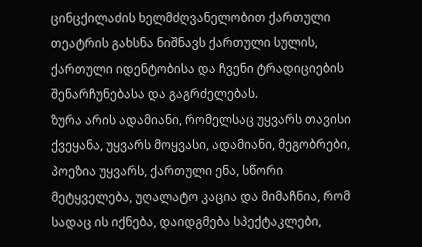ცინცქილაძის ხელმძღვანელობით ქართული თეატრის გახსნა ნიშნავს ქართული სულის, ქართული იდენტობისა და ჩვენი ტრადიციების შენარჩუნებასა და გაგრძელებას.
ზურა არის ადამიანი, რომელსაც უყვარს თავისი ქვეყანა, უყვარს მოყვასი, ადამიანი, მეგობრები, პოეზია უყვარს, ქართული ენა, სწორი მეტყველება, უღალატო კაცია და მიმაჩნია, რომ სადაც ის იქნება, დაიდგმება სპექტაკლები,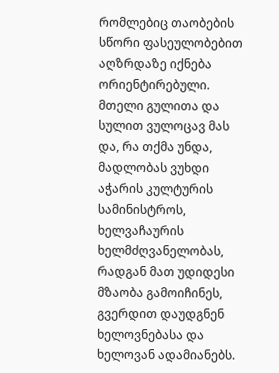რომლებიც თაობების სწორი ფასეულობებით აღზრდაზე იქნება ორიენტირებული.
მთელი გულითა და სულით ვულოცავ მას და, რა თქმა უნდა, მადლობას ვუხდი აჭარის კულტურის სამინისტროს, ხელვაჩაურის ხელმძღვანელობას, რადგან მათ უდიდესი მზაობა გამოიჩინეს, გვერდით დაუდგნენ ხელოვნებასა და ხელოვან ადამიანებს.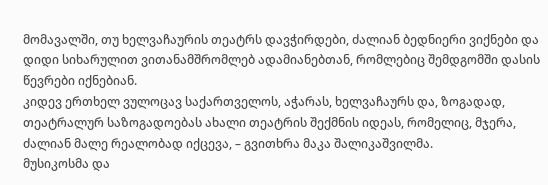მომავალში, თუ ხელვაჩაურის თეატრს დავჭირდები, ძალიან ბედნიერი ვიქნები და დიდი სიხარულით ვითანამშრომლებ ადამიანებთან, რომლებიც შემდგომში დასის წევრები იქნებიან.
კიდევ ერთხელ ვულოცავ საქართველოს, აჭარას, ხელვაჩაურს და, ზოგადად, თეატრალურ საზოგადოებას ახალი თეატრის შექმნის იდეას, რომელიც, მჯერა, ძალიან მალე რეალობად იქცევა, – გვითხრა მაკა შალიკაშვილმა.
მუსიკოსმა და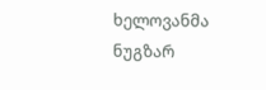ხელოვანმა ნუგზარ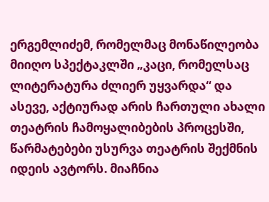ერგემლიძემ, რომელმაც მონაწილეობა მიიღო სპექტაკლში „კაცი, რომელსაც ლიტერატურა ძლიერ უყვარდა“ და ასევე, აქტიურად არის ჩართული ახალი თეატრის ჩამოყალიბების პროცესში, წარმატებები უსურვა თეატრის შექმნის იდეის ავტორს. მიაჩნია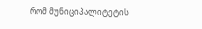რომ მუნიციპალიტეტის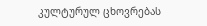კულტურულ ცხოვრებას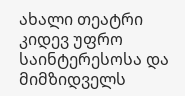ახალი თეატრი კიდევ უფრო საინტერესოსა და მიმზიდველს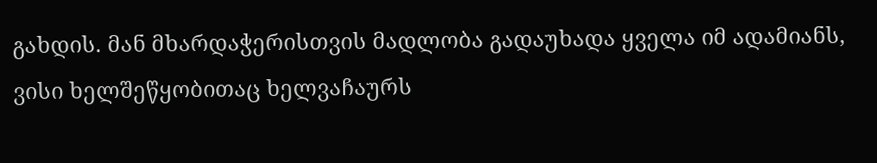გახდის. მან მხარდაჭერისთვის მადლობა გადაუხადა ყველა იმ ადამიანს, ვისი ხელშეწყობითაც ხელვაჩაურს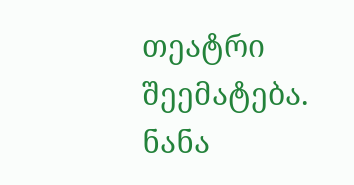თეატრი შეემატება.
ნანა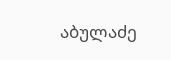აბულაძე